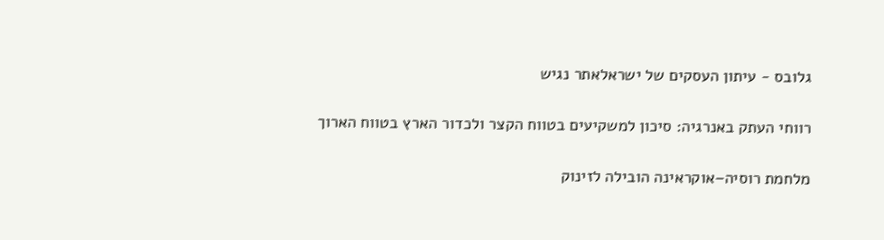גלובס - עיתון העסקים של ישראלאתר נגיש

רווחי העתק באנרגיה: סיכון למשקיעים בטווח הקצר ולכדור הארץ בטווח הארוך

מלחמת רוסיה–אוקראינה הובילה לזינוק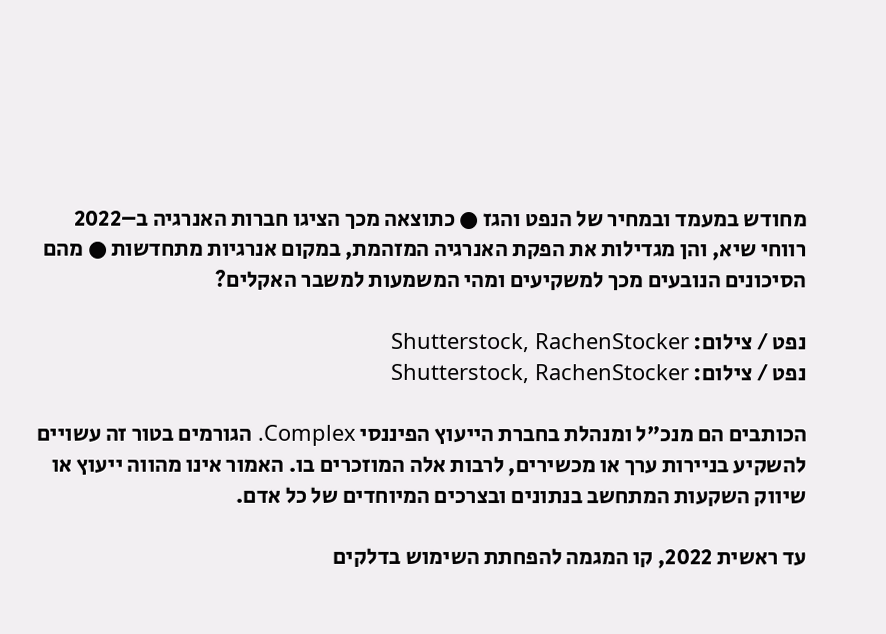מחודש במעמד ובמחיר של הנפט והגז ● כתוצאה מכך הציגו חברות האנרגיה ב–2022 רווחי שיא, והן מגדילות את הפקת האנרגיה המזהמת, במקום אנרגיות מתחדשות ● מהם הסיכונים הנובעים מכך למשקיעים ומהי המשמעות למשבר האקלים?

נפט / צילום: Shutterstock, RachenStocker
נפט / צילום: Shutterstock, RachenStocker

הכותבים הם מנכ"ל ומנהלת בחברת הייעוץ הפיננסי Complex. הגורמים בטור זה עשויים להשקיע בניירות ערך או מכשירים, לרבות אלה המוזכרים בו. האמור אינו מהווה ייעוץ או שיווק השקעות המתחשב בנתונים ובצרכים המיוחדים של כל אדם.

עד ראשית 2022, קו המגמה להפחתת השימוש בדלקים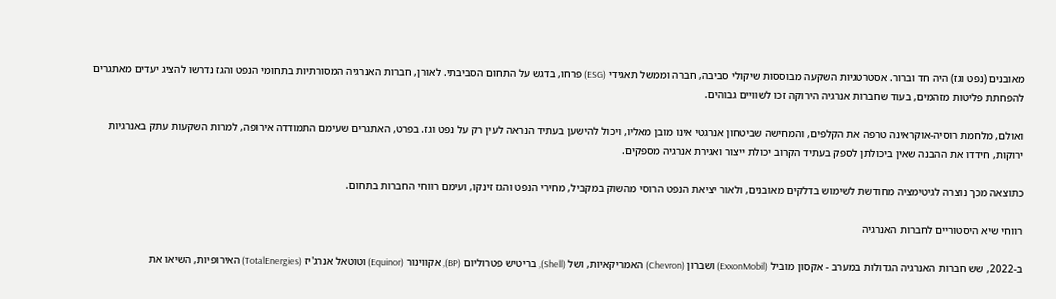מאובנים (נפט וגז) היה חד וברור. אסטרטגיות השקעה מבוססות שיקולי סביבה, חברה וממשל תאגידי (ESG) פרחו, בדגש על התחום הסביבתי. לאורן, חברות האנרגיה המסורתיות בתחומי הנפט והגז נדרשו להציג יעדים מאתגרים להפחתת פליטות מזהמים, בעוד שחברות אנרגיה הירוקה זכו לשוויים גבוהים.

ואולם, מלחמת רוסיה-אוקראינה טרפה את הקלפים, והמחישה שביטחון אנרגטי אינו מובן מאליו, ויכול להישען בעתיד הנראה לעין רק על נפט וגז. בפרט, האתגרים שעימם התמודדה אירופה, למרות השקעות עתק באנרגיות ירוקות, חידדו את ההבנה שאין ביכולתן לספק בעתיד הקרוב יכולת ייצור ואגירת אנרגיה מספקים.

כתוצאה מכך נוצרה לגיטימציה מחודשת לשימוש בדלקים מאובנים, ולאור יציאת הנפט הרוסי מהשוק במקביל, מחירי הנפט והגז זינקו, ועימם רווחי החברות בתחום.

רווחי שיא היסטוריים לחברות האנרגיה

ב-2022, שש חברות האנרגיה הגדולות במערב - אקסון מוביל (ExxonMobil) ושברון (Chevron) האמריקאיות, ושל (Shell), בריטיש פטרוליום (BP), אקווינור (Equinor) וטוטאל אנרג'יז (TotalEnergies) האירופיות, השיאו את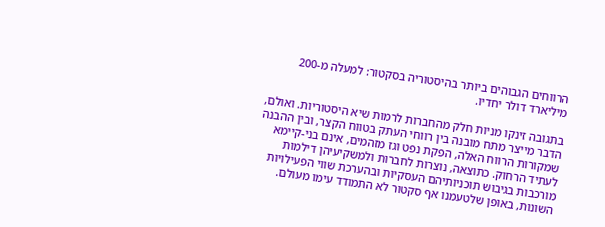הרווחים הגבוהים ביותר בהיסטוריה בסקטור: למעלה מ-200 מיליארד דולר יחדיו.

בתגובה זינקו מניות חלק מהחברות לרמות שיא היסטוריות. ואולם, הדבר מייצר מתח מובנה בין רווחי העתק בטווח הקצר, ובין ההבנה שמקורות הרווח האלה, הפקת נפט וגז מזהמים, אינם בני-קיימא לעתיד הרחוק. כתוצאה, נוצרות לחברות ולמשקיעיהן דילמות מורכבות בגיבוש תוכניותיהם העסקיות ובהערכת שווי הפעילויות השונות, באופן שלטעמנו אף סקטור לא התמודד עימו מעולם.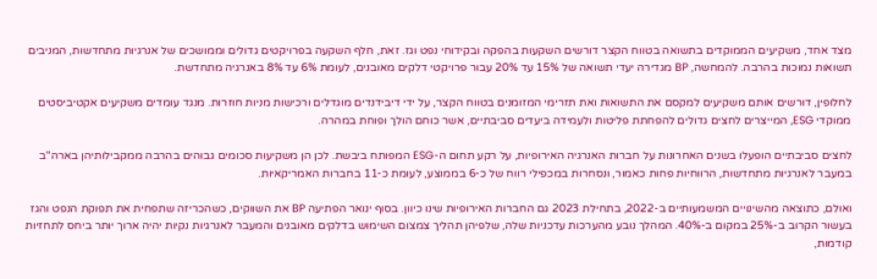מצד אחד, משקיעים הממוקדים בתשואה בטווח הקצר דורשים השקעות בהפקה ובקידוחי נפט וגז. זאת, חלף השקעה בפרויקטים גדולים וממושכים של אנרגיות מתחדשות, המניבים תשואות נמוכות בהרבה. להמחשה, BP מגדירה יעדי תשואה של 15% עד 20% עבור פרויקטי דלקים מאובנים, לעומת 6% עד 8% באנרגיה מתחדשת.

לחלופין, דורשים אותם משקיעים למקסם את התשואות ואת תזרימי המזומנים בטווח הקצר, על ידי דיבידנדים מוגדלים ורכישות מניות חוזרות. מנגד עומדים משקיעים אקטיביסטים ממוקדי ESG, המייצרים לחצים גדולים להפחתת פליטות ולעמידה ביעדים סביבתיים, אשר כוחם הולך ופוחת במהרה.

לחצים סביבתיים הופעלו בשנים האחרונות על חברות האנרגיה האירופיות, על רקע תחום ה-ESG המפותח ביבשת. לכן הן משקיעות סכומים גבוהים בהרבה ממקבילותיהן בארה"ב במעבר לאנרגיות מתחדשות, הרווחיות פחות כאמור, ונסחרות במכפילי רווח של כ-6 בממוצע, לעומת כ-11 בחברות האמריקאיות.

ואולם, כתוצאה מהשינויים המשמעותיים ב-2022, בתחילת 2023 גם החברות האירופיות שינו כיוון. בסוף ינואר הפתיעה BP את השווקים, כשהכריזה שתפחית את תפוקת הנפט והגז בעשור הקרוב ב-25% במקום ב-40%. המהלך נובע מהערכות עדכניות שלה, שלפיהן תהליך צמצום השימוש בדלקים מאובנים והמעבר לאנרגיות נקיות יהיה ארוך יותר ביחס לתחזיות קודמות,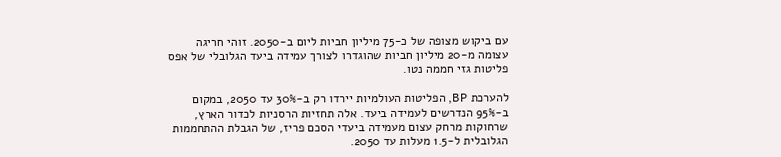עם ביקוש מצופה של כ-75 מיליון חביות ליום ב-2050. זוהי חריגה עצומה מ-20 מיליון חביות שהוגדרו לצורך עמידה ביעד הגלובלי של אפס פליטות גזי חממה נטו.

להערכת BP, הפליטות העולמיות יירדו רק ב-30% עד 2050, במקום ב-95% הנדרשים לעמידה ביעד. אלה תחזיות הרסניות לכדור הארץ, שרחוקות מרחק עצום מעמידה ביעדי הסכם פריז, של הגבלת ההתחממות הגלובלית ל-1.5 מעלות עד 2050.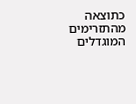כתוצאה מהתזרימים המוגדלים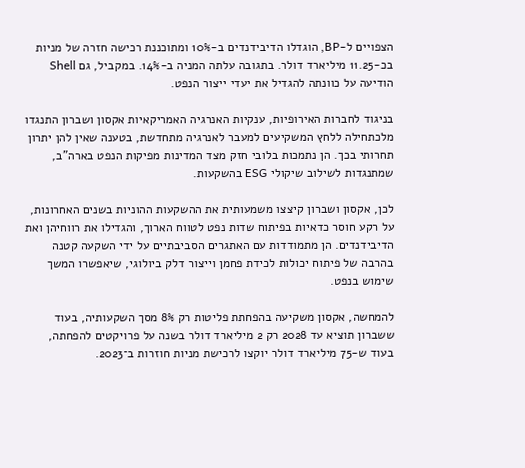הצפויים ל-BP, הוגדלו הדיבידנדים ב-10% ומתוכננת רכישה חזרה של מניות בכ-11.25 מיליארד דולר. בתגובה עלתה המניה ב-14%. במקביל, גם Shell הודיעה על כוונתה להגדיל את יעדי ייצור הנפט.

בניגוד לחברות האירופיות, ענקיות האנרגיה האמריקאיות אקסון ושברון התנגדו מלכתחילה ללחץ המשקיעים למעבר לאנרגיה מתחדשת, בטענה שאין להן יתרון תחרותי בכך. הן נתמכות בלובי חזק מצד המדינות מפיקות הנפט בארה"ב, שמתנגדות לשילוב שיקולי ESG בהשקעות.

לכן, אקסון ושברון קיצצו משמעותית את ההשקעות ההוניות בשנים האחרונות, על רקע חוסר כדאיות בפיתוח שדות נפט לטווח הארוך, והגדילו את רווחיהן ואת הדיבידנדים. הן מתמודדות עם האתגרים הסביבתיים על ידי השקעה קטנה בהרבה של פיתוח יכולות לכידת פחמן וייצור דלק ביולוגי, שיאפשרו המשך שימוש בנפט.

להמחשה, אקסון משקיעה בהפחתת פליטות רק 8% מסך השקעותיה, בעוד ששברון תוציא עד 2028 רק 2 מיליארד דולר בשנה על פרויקטים להפחתה, בעוד ש-75 מיליארד דולר יוקצו לרכישת מניות חוזרות ב־2023.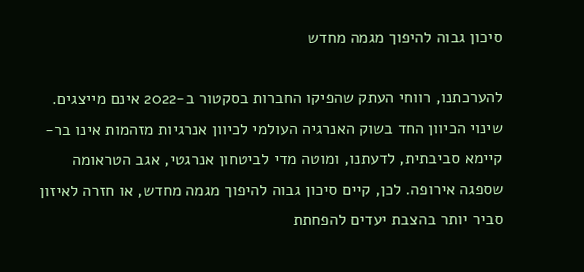סיכון גבוה להיפוך מגמה מחדש

להערכתנו, רווחי העתק שהפיקו החברות בסקטור ב-2022 אינם מייצגים. שינוי הכיוון החד בשוק האנרגיה העולמי לכיוון אנרגיות מזהמות אינו בר-קיימא סביבתית, לדעתנו, ומוטה מדי לביטחון אנרגטי, אגב הטראומה שספגה אירופה. לכן, קיים סיכון גבוה להיפוך מגמה מחדש, או חזרה לאיזון סביר יותר בהצבת יעדים להפחתת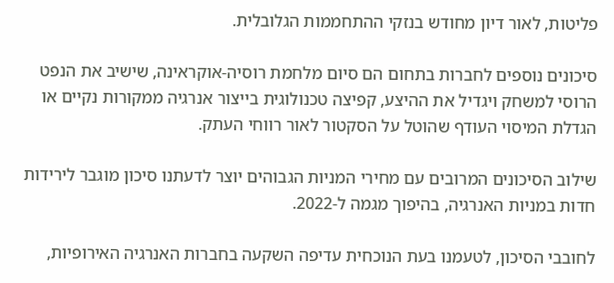פליטות, לאור דיון מחודש בנזקי ההתחממות הגלובלית.

סיכונים נוספים לחברות בתחום הם סיום מלחמת רוסיה-אוקראינה, שישיב את הנפט הרוסי למשחק ויגדיל את ההיצע, קפיצה טכנולוגית בייצור אנרגיה ממקורות נקיים או הגדלת המיסוי העודף שהוטל על הסקטור לאור רווחי העתק.

שילוב הסיכונים המרובים עם מחירי המניות הגבוהים יוצר לדעתנו סיכון מוגבר לירידות חדות במניות האנרגיה, בהיפוך מגמה ל-2022.

לחובבי הסיכון, לטעמנו בעת הנוכחית עדיפה השקעה בחברות האנרגיה האירופיות,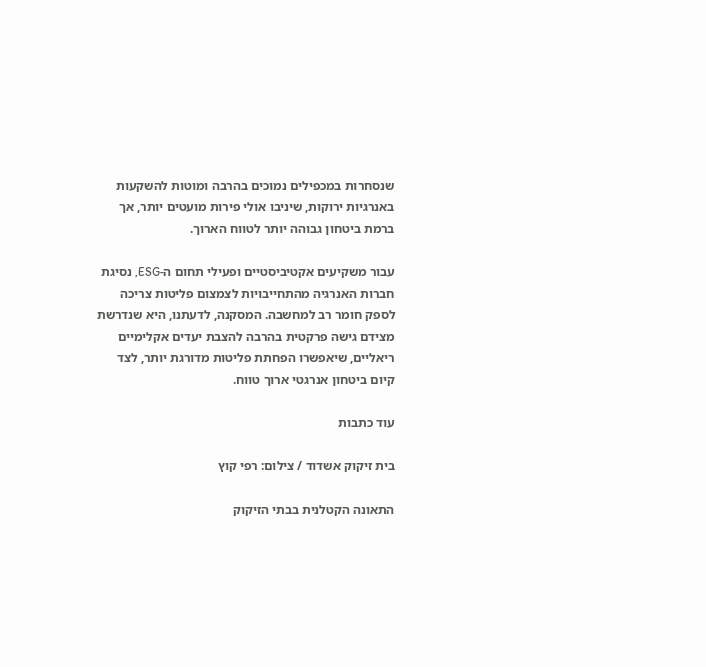שנסחרות במכפילים נמוכים בהרבה ומוטות להשקעות באנרגיות ירוקות, שיניבו אולי פירות מועטים יותר, אך ברמת ביטחון גבוהה יותר לטווח הארוך.

עבור משקיעים אקטיביסטיים ופעילי תחום ה-ESG, נסיגת חברות האנרגיה מהתחייבויות לצמצום פליטות צריכה לספק חומר רב למחשבה. המסקנה, לדעתנו, היא שנדרשת מצידם גישה פרקטית בהרבה להצבת יעדים אקלימיים ריאליים, שיאפשרו הפחתת פליטות מדורגת יותר, לצד קיום ביטחון אנרגטי ארוך טווח.

עוד כתבות

בית זיקוק אשדוד / צילום: רפי קוץ

התאונה הקטלנית בבתי הזיקוק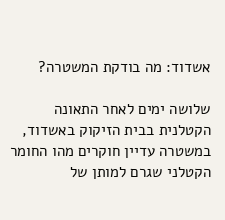אשדוד: מה בודקת המשטרה?

שלושה ימים לאחר התאונה הקטלנית בבית הזיקוק באשדוד, במשטרה עדיין חוקרים מהו החומר הקטלני שגרם למותן של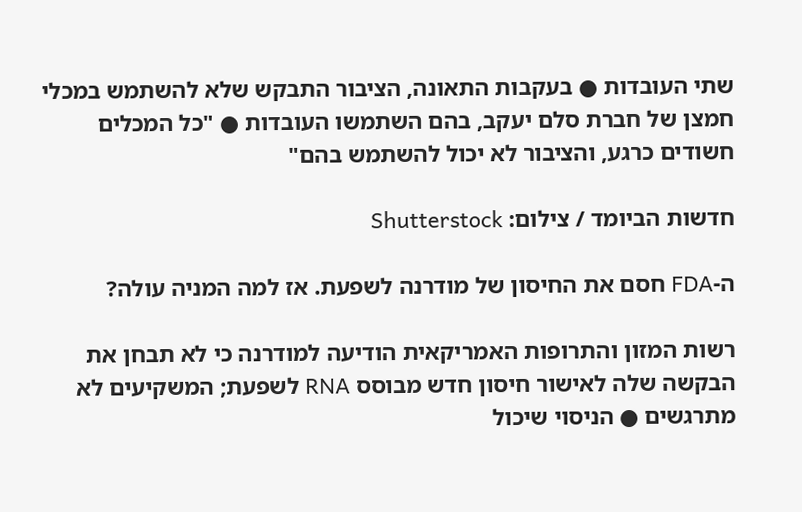שתי העובדות ● בעקבות התאונה, הציבור התבקש שלא להשתמש במכלי חמצן של חברת סלם יעקב, בהם השתמשו העובדות ● "כל המכלים חשודים כרגע, והציבור לא יכול להשתמש בהם"

חדשות הביומד / צילום: Shutterstock

ה-FDA חסם את החיסון של מודרנה לשפעת. אז למה המניה עולה?

רשות המזון והתרופות האמריקאית הודיעה למודרנה כי לא תבחן את הבקשה שלה לאישור חיסון חדש מבוסס RNA לשפעת; המשקיעים לא מתרגשים ● הניסוי שיכול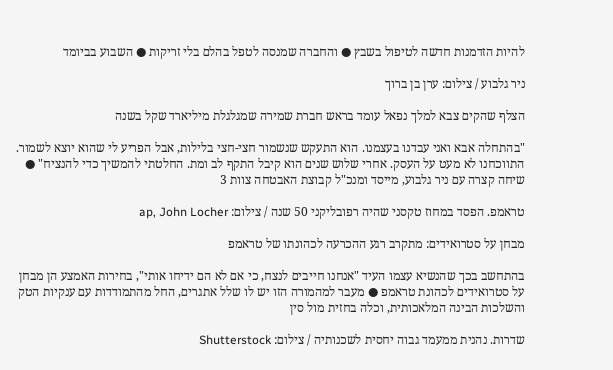להיות הזדמנות חדשה לטיפול בשבץ ● והחברה שמנסה לטפל בהלם בלי זריקות ● השבוע בביומד

ניר גלבוע / צילום: ערן בן ברוך

הצלף שהקים צבא למלך נפאל עומד בראש חברת שמירה שמגלגלת מיליארד שקל בשנה

"בהתחלה אבא ואני עבדנו בעצמנו. הוא התעקש שנשמור חצי-חצי בלילות, אבל הפריע לי שהוא יוצא לשמור. התווכחנו לא מעט על העסק. אחרי שלוש שנים הוא קיבל התקף לב ומת. החלטתי להמשיך כדי להנציח" ● שיחה קצרה עם ניר גלבוע, מייסד ומנכ"ל קבוצת האבטחה צוות 3

טראמפ. הפסד במחוז טקסני שהיה רפובליקני 50 שנה / צילום: ap, John Locher

מבחן על סטרואידים: מתקרב רגע ההכרעה לכהונתו של טראמפ

בהתחשב בכך שהנשיא עצמו העיד "אנחנו חייבים לנצח, כי אם לא הם ידיחו אותי", בחירות האמצע הן מבחן על סטרואידים לכהונת טראמפ ● מעבר למהמורה הזו יש לו שלל אתגרים, החל מהתמודדות עם ענקיות הטק והשלכות הבינה המלאכותית, וכלה בחזית מול סין

שדרות. נהנית ממעמד גבוה יחסית לשכנותיה / צילום: Shutterstock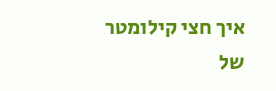איך חצי קילומטר של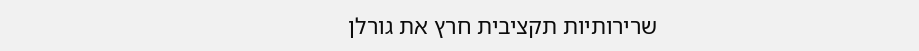שרירותיות תקציבית חרץ את גורלן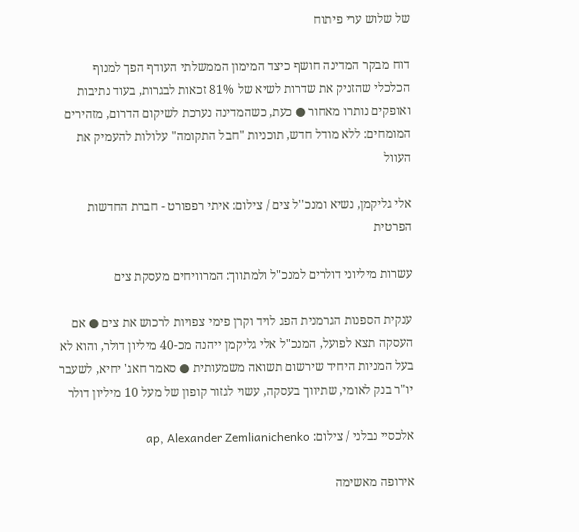של שלוש ערי פיתוח

דוח מבקר המדינה חושף כיצד המימון הממשלתי העודף הפך למנוף הכלכלי שהזניק את שדרות לשיא של 81% זכאות לבגרות, בעוד נתיבות ואופקים נותרו מאחור ● כעת, כשהמדינה נערכת לשיקום הדרום, מזהירים המומחים: ללא מודל חדש, תוכניות "חבל התקומה" עלולות להעמיק את העוול

אלי גליקמן, נשיא ומנכ''ל צים / צילום: איתי רפפורט - חברת החדשות הפרטית

עשרות מיליוני דולרים למנכ"ל ולמתווך: המרוויחים מעסקת צים

ענקית הספנות הגרמנית הפג לויד וקרן פימי צפויות לרכוש את צים ● אם העסקה תצא לפועל, המנכ"ל אלי גליקמן ייהנה מכ-40 מיליון דולר, והוא לא בעל המניות היחיד שירשום תשואה משמעותית ● סאמר חאג' יחיא, לשעבר יו"ר בנק לאומי, שתיווך בעסקה, עשוי לגזור קופון של מעל 10 מיליון דולר

אלכסיי נבלני / צילום: ap, Alexander Zemlianichenko

אירופה מאשימה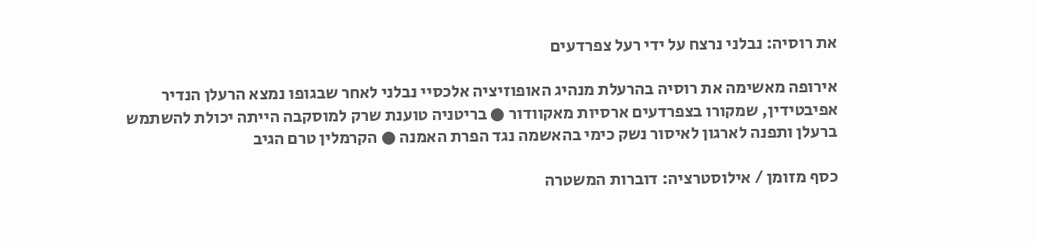את רוסיה: נבלני נרצח על ידי רעל צפרדעים

אירופה מאשימה את רוסיה בהרעלת מנהיג האופוזיציה אלכסיי נבלני לאחר שבגופו נמצא הרעלן הנדיר אפיבטידין, שמקורו בצפרדעים ארסיות מאקוודור ● בריטניה טוענת שרק למוסקבה הייתה יכולת להשתמש ברעלן ותפנה לארגון לאיסור נשק כימי בהאשמה נגד הפרת האמנה ● הקרמלין טרם הגיב

כסף מזומן / אילוסטרציה: דוברות המשטרה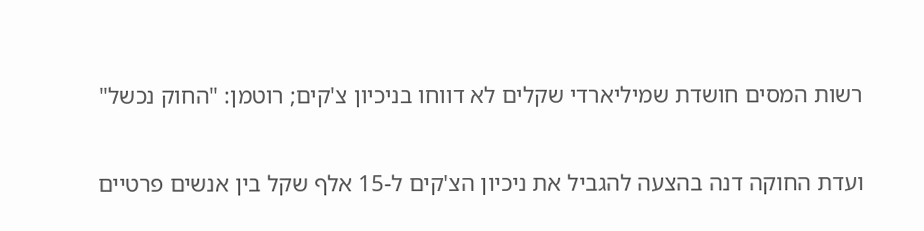רשות המסים חושדת שמיליארדי שקלים לא דווחו בניכיון צ'קים; רוטמן: "החוק נכשל"

ועדת החוקה דנה בהצעה להגביל את ניכיון הצ'קים ל-15 אלף שקל בין אנשים פרטיים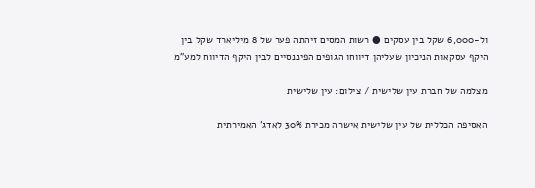ול-6,000 שקל בין עסקים ● רשות המסים זיהתה פער של 8 מיליארד שקל בין היקף עסקאות הניכיון שעליהן דיווחו הגופים הפיננסיים לבין היקף הדיווח למע"מ

מצלמה של חברת עין שלישית / צילום: עין שלישית

האסיפה הכללית של עין שלישית אישרה מכירת 30% לאדג' האמירתית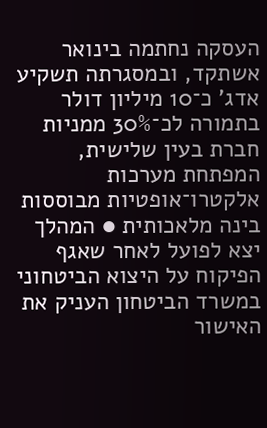העסקה נחתמה בינואר אשתקד, ובמסגרתה תשקיע אדג' כ־10 מיליון דולר בתמורה לכ־30% ממניות חברת בעין שלישית, המפתחת מערכות אלקטרו־אופטיות מבוססות בינה מלאכותית ● המהלך יצא לפועל לאחר שאגף הפיקוח על היצוא הביטחוני במשרד הביטחון העניק את האישור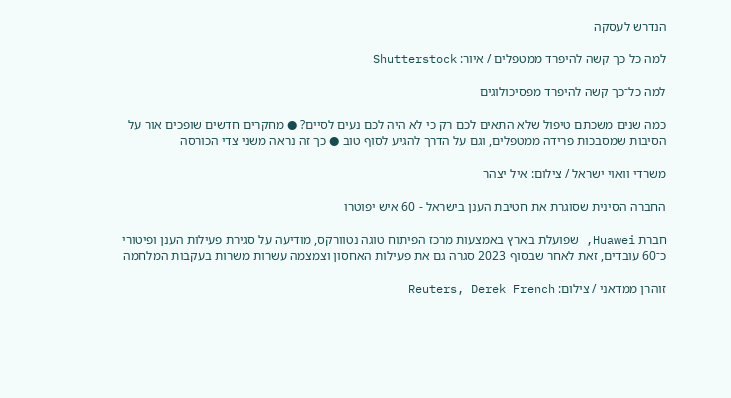הנדרש לעסקה

למה כל כך קשה להיפרד ממטפלים / איור: Shutterstock

למה כל־כך קשה להיפרד מפסיכולוגים

כמה שנים משכתם טיפול שלא התאים לכם רק כי לא היה לכם נעים לסיים? ● מחקרים חדשים שופכים אור על הסיבות שמסבכות פרידה ממטפלים, וגם על הדרך להגיע לסוף טוב ● כך זה נראה משני צדי הכורסה

משרדי וואוי ישראל / צילום: איל יצהר

החברה הסינית שסוגרת את חטיבת הענן בישראל - 60 איש יפוטרו

חברת Huawei, שפועלת בארץ באמצעות מרכז הפיתוח טוגה נטוורקס, מודיעה על סגירת פעילות הענן ופיטורי כ־60 עובדים, זאת לאחר שבסוף 2023 סגרה גם את פעילות האחסון וצמצמה עשרות משרות בעקבות המלחמה

זוהרן ממדאני / צילום: Reuters, Derek French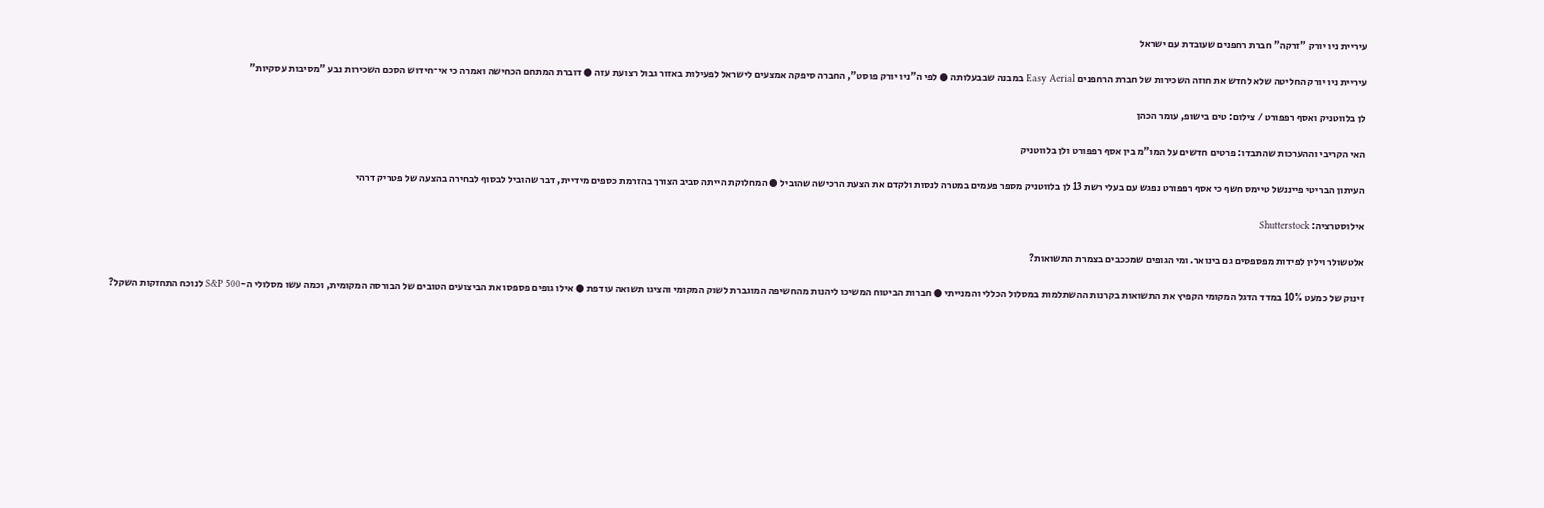עיריית ניו יורק "זרקה" חברת רחפנים שעובדת עם ישראל

עיריית ניו יורק החליטה שלא לחדש את חוזה השכירות של חברת הרחפנים Easy Aerial במבנה שבבעלותה ● לפי ה"ניו יורק פוסט", החברה סיפקה אמצעים לישראל לפעילות באזור גבול רצועת עזה ● דוברת המתחם הכחישה ואמרה כי אי־חידוש הסכם השכירות נבע "מסיבות עסקיות"

לן בלווטניק ואסף רפפורט / צילום: טים בישופ, עומר הכהן

האי הקריבי וההערכות שהתבדו: פרטים חדשים על המו"מ בין אסף רפפורט ולן בלווטניק

העיתון הבריטי פייננשל טיימס חשף כי אסף רפפורט נפגש עם בעלי רשת 13 לן בלווטניק מספר פעמים במטרה לנסות ולקדם את הצעת הרכישה שהוביל ● המחלוקת הייתה סביב הצורך בהזרמת כספים מידיית, דבר שהוביל לבסוף לבחירה בהצעה של פטריק דרהי

אילוסטרציה: Shutterstock

אלטשולר וילין לפידות מפספסים גם בינואר. ומי הגופים שמככבים בצמרת התשואות?

זינוק של כמעט 10% במדד הדגל המקומי הקפיץ את התשואות בקרנות ההשתלמות במסלול הכללי והמנייתי ● חברות הביטוח המשיכו ליהנות מהחשיפה המוגברת לשוק המקומי והציגו תשואה עודפת ● אילו גופים פספסו את הביצועים הטובים של הבורסה המקומית, וכמה עשו מסלולי ה-S&P 500 לנוכח התחזקות השקל?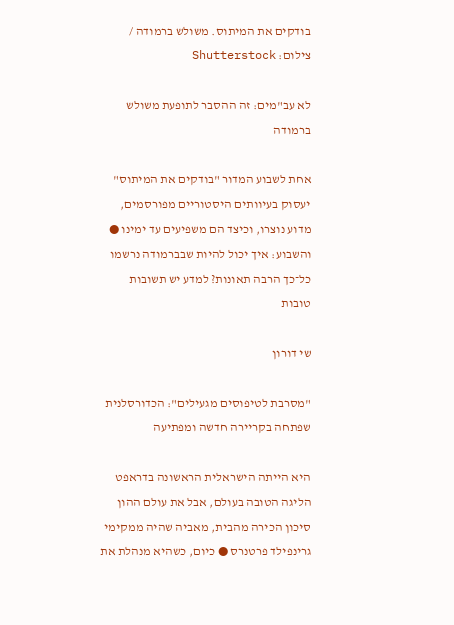בודקים את המיתוס. משולש ברמודה / צילום: Shutterstock

לא עב"מים: זה ההסבר לתופעת משולש ברמודה

אחת לשבוע המדור "בודקים את המיתוס" יעסוק בעיוותים היסטוריים מפורסמים, מדוע נוצרו, וכיצד הם משפיעים עד ימינו ● והשבוע: איך יכול להיות שבברמודה נרשמו כל־כך הרבה תאונות? למדע יש תשובות טובות

שי דורון

"מסרבת לטיפוסים מגעילים": הכדורסלנית שפתחה בקריירה חדשה ומפתיעה

היא הייתה הישראלית הראשונה בדראפט הליגה הטובה בעולם, אבל את עולם ההון סיכון הכירה מהבית, מאביה שהיה ממקימי גרינפילד פרטנרס ● כיום, כשהיא מנהלת את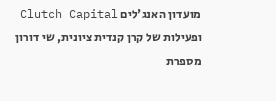מועדון האנג'לים Clutch Capital ופעילות של קרן קנדית ציונית, שי דורון מספרת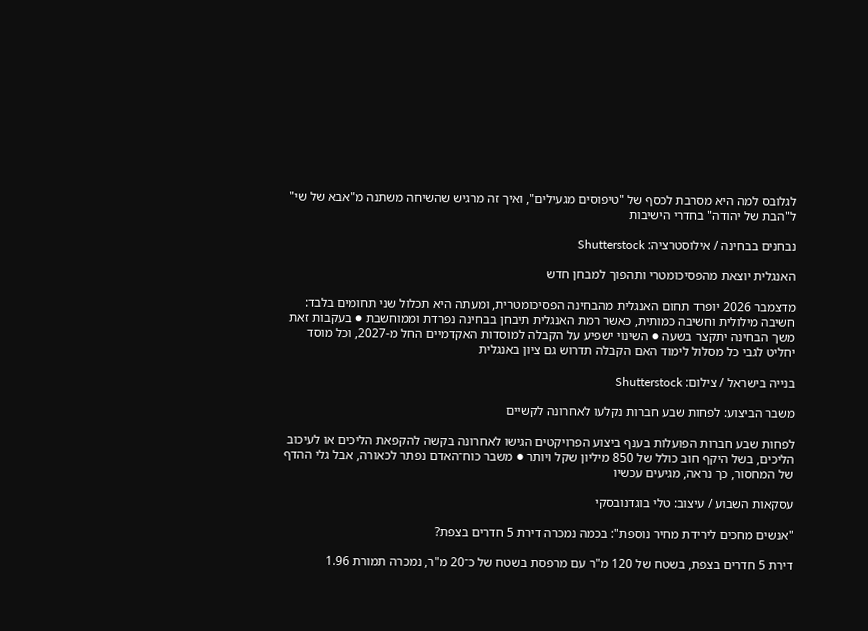לגלובס למה היא מסרבת לכסף של "טיפוסים מגעילים", ואיך זה מרגיש שהשיחה משתנה מ"אבא של שי" ל"הבת של יהודה" בחדרי הישיבות

נבחנים בבחינה / אילוסטרציה: Shutterstock

האנגלית יוצאת מהפסיכומטרי ותהפוך למבחן חדש

מדצמבר 2026 יופרד תחום האנגלית מהבחינה הפסיכומטרית, ומעתה היא תכלול שני תחומים בלבד: חשיבה מילולית וחשיבה כמותית, כאשר רמת האנגלית תיבחן בבחינה נפרדת וממוחשבת ● בעקבות זאת משך הבחינה יתקצר בשעה ● השינוי ישפיע על הקבלה למוסדות האקדמיים החל מ-2027, וכל מוסד יחליט לגבי כל מסלול לימוד האם הקבלה תדרוש גם ציון באנגלית

בנייה בישראל / צילום: Shutterstock

משבר הביצוע: לפחות שבע חברות נקלעו לאחרונה לקשיים

לפחות שבע חברות הפועלות בענף ביצוע הפרויקטים הגישו לאחרונה בקשה להקפאת הליכים או לעיכוב הליכים, בשל היקף חוב כולל של 850 מיליון שקל ויותר ● משבר כוח־האדם נפתר לכאורה, אבל גלי ההדף של המחסור, כך נראה, מגיעים עכשיו

עסקאות השבוע / עיצוב: טלי בוגדנובסקי

"אנשים מחכים לירידת מחיר נוספת": בכמה נמכרה דירת 5 חדרים בצפת?

דירת 5 חדרים בצפת, בשטח של 120 מ"ר עם מרפסת בשטח של כ־20 מ"ר, נמכרה תמורת 1.96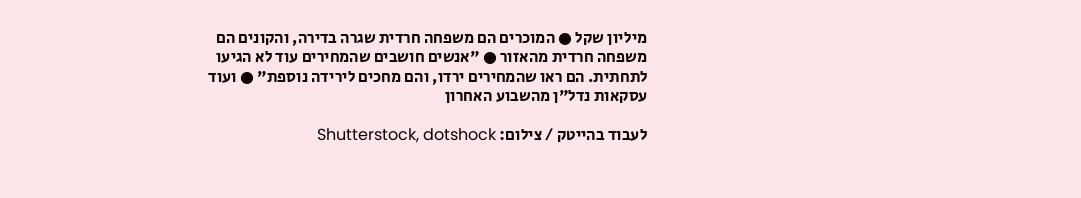מיליון שקל ● המוכרים הם משפחה חרדית שגרה בדירה, והקונים הם משפחה חרדית מהאזור ● "אנשים חושבים שהמחירים עוד לא הגיעו לתחתית. הם ראו שהמחירים ירדו, והם מחכים לירידה נוספת" ● ועוד עסקאות נדל"ן מהשבוע האחרון

לעבוד בהייטק / צילום: Shutterstock, dotshock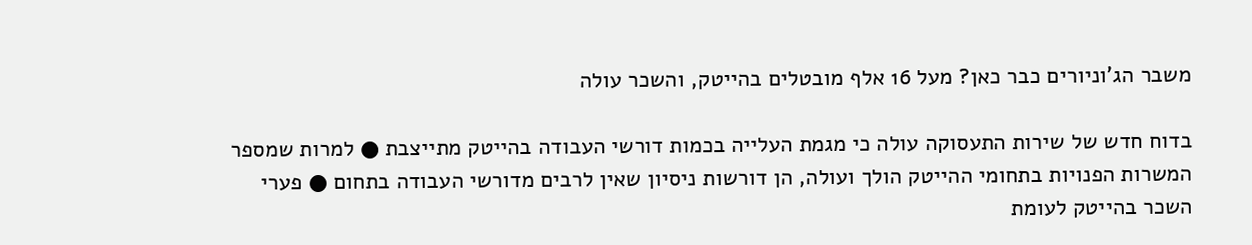משבר הג'וניורים כבר כאן? מעל 16 אלף מובטלים בהייטק, והשכר עולה

בדוח חדש של שירות התעסוקה עולה כי מגמת העלייה בכמות דורשי העבודה בהייטק מתייצבת ● למרות שמספר המשרות הפנויות בתחומי ההייטק הולך ועולה, הן דורשות ניסיון שאין לרבים מדורשי העבודה בתחום ● פערי השכר בהייטק לעומת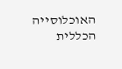האוכלוסייה הכללית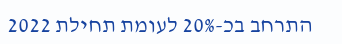התרחב בכ-20% לעומת תחילת 2022